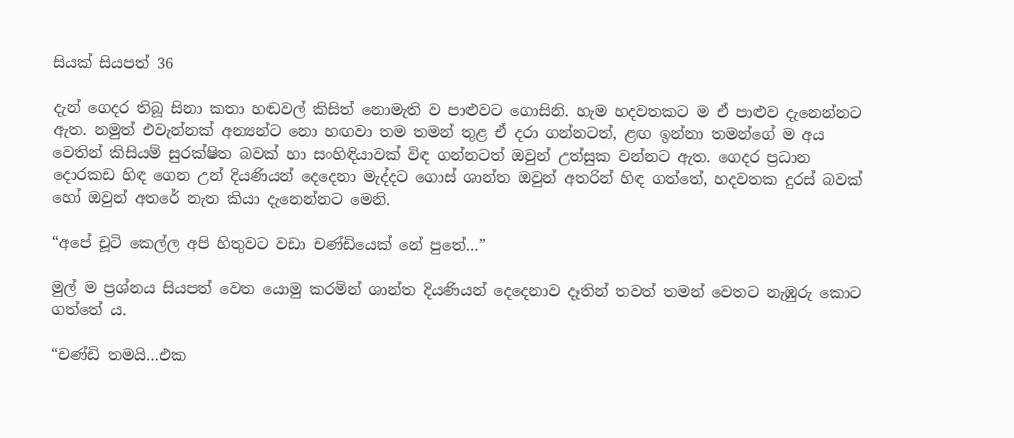සියක් සියපත් 36

දැන් ගෙදර තිබූ සිනා කතා හඬවල් කිසිත් නොමැති ව පාළුවට ගොසිනි. හැම හදවතකට ම ඒ පාළුව දැනෙන්නට ඇත. නමුත් එවැන්නක් අන්‍යන්ට නො හඟවා තම තමන් තුළ ඒ දරා ගන්නටත්, ළඟ ඉන්නා තමන්ගේ ම අය වෙතින් කිසියම් සුරක්ෂිත බවක් හා සංහිඳියාවක් විඳ ගන්නටත් ඔවුන් උත්සුක වන්නට ඇත. ගෙදර ප්‍රධාන දොරකඩ හිඳ ගෙන උන් දියණියන් දෙදෙනා මැද්දට ගොස් ශාන්ත ඔවුන් අතරින් හිඳ ගත්තේ, හදවතක දුරස් බවක් හෝ ඔවුන් අතරේ නැත කියා දැනෙන්නට මෙනි.

“අපේ චූටි කෙල්ල අපි හිතුවට වඩා චණ්ඩියෙක් නේ පුතේ…”

මුල් ම ප්‍රශ්නය සියපත් වෙත යොමු කරමින් ශාන්ත දියණියන් දෙදෙනාව දෑතින් තවත් තමන් වෙතට නැඹුරු කොට ගත්තේ ය.

“චණ්ඩි තමයි…එක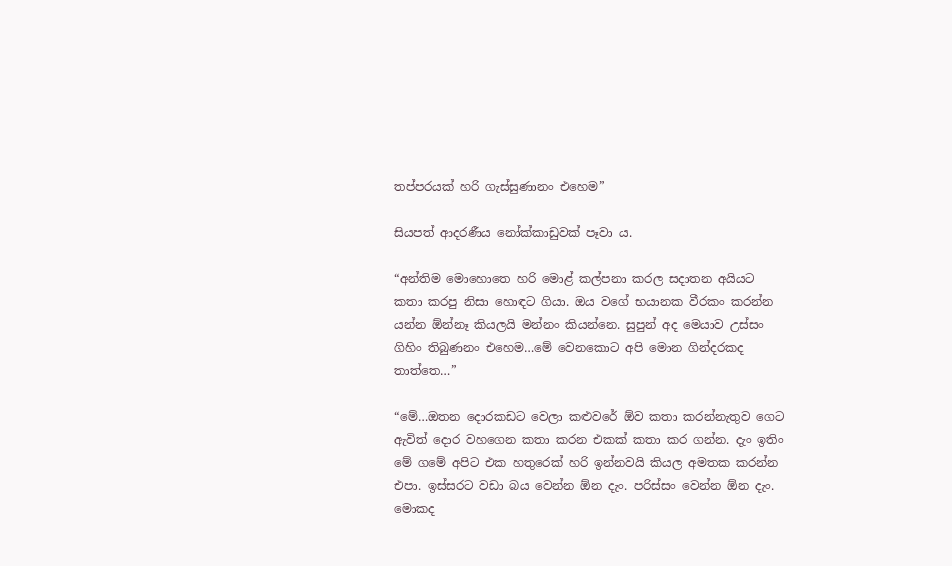තප්පරයක් හරි ගැස්සුණානං එහෙම”

සියපත් ආදරණීය නෝක්කාඩුවක් පෑවා ය.

“අන්තිම මොහොතෙ හරි මොළ් කල්පනා කරල සදාතන අයියට කතා කරපු නිසා හොඳට ගියා. ඔය වගේ භයානක වීරකං කරන්න යන්න ඕන්නෑ කියලයි මන්නං කියන්නෙ. සුපුන් අද මෙයාව උස්සං ගිහිං තිබුණනං එහෙම…මේ වෙනකොට අපි මොන ගින්දරකද තාත්තෙ…”

“මේ…ඔතන දොරකඩට වෙලා කළුවරේ ඕව කතා කරන්නැතුව ගෙට ඇවිත් දොර වහගෙන කතා කරන එකක් කතා කර ගන්න. දැං ඉතිං මේ ගමේ අපිට එක හතුරෙක් හරි ඉන්නවයි කියල අමතක කරන්න එපා. ඉස්සරට වඩා බය වෙන්න ඕන දැං. පරිස්සං වෙන්න ඕන දැං. මොකද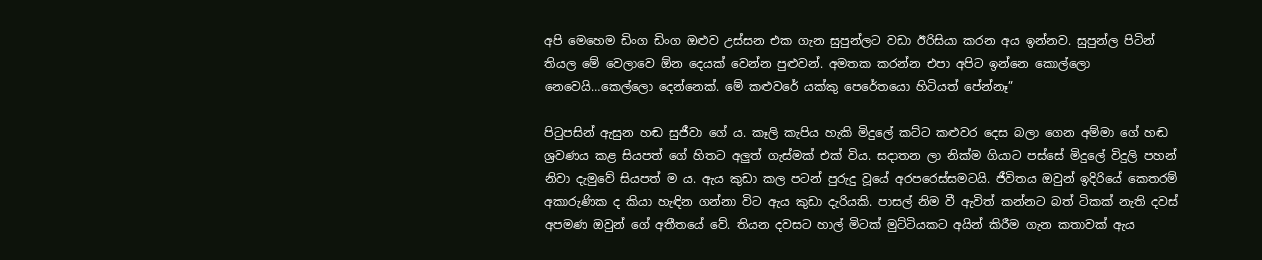අපි මෙහෙම ඩිංග ඩිංග ඔළුව උස්සන එක ගැන සුපුන්ලට වඩා ඊරිසියා කරන අය ඉන්නව. සුපුන්ල පිටින් තියල මේ වෙලාවෙ ඕන දෙයක් වෙන්න පුළුවන්. අමතක කරන්න එපා අපිට ඉන්නෙ කොල්ලො නෙවෙයි…කෙල්ලො දෙන්නෙක්. මේ කළුවරේ යක්කු පෙරේතයො හිටියත් පේන්නෑ”

පිටුපසින් ඇසුන හඬ සුජීවා ගේ ය. කෑලි කැපිය හැකි මිදුලේ කට්ට කළුවර දෙස බලා ගෙන අම්මා ගේ හඬ ශ්‍රවණය කළ සියපත් ගේ හිතට අලුත් ගැස්මක් එක් විය. සදාතන ලා නික්ම ගියාට පස්සේ මිදුලේ විදුලි පහන් නිවා දැමුවේ සියපත් ම ය. ඇය කුඩා කල පටන් පුරුදු වූයේ අරපරෙස්සමටයි. ජීවිතය ඔවුන් ඉදිරියේ කෙතරම් අකාරුණික ද කියා හැඳින ගන්නා විට ඇය කුඩා දැරියකි. පාසල් නිම වී ඇවිත් කන්නට බත් ටිකක් නැති දවස් අපමණ ඔවුන් ගේ අතීතයේ වේ. තියන දවසට හාල් මිටක් මුට්ටියකට අයින් කිරීම ගැන කතාවක් ඇය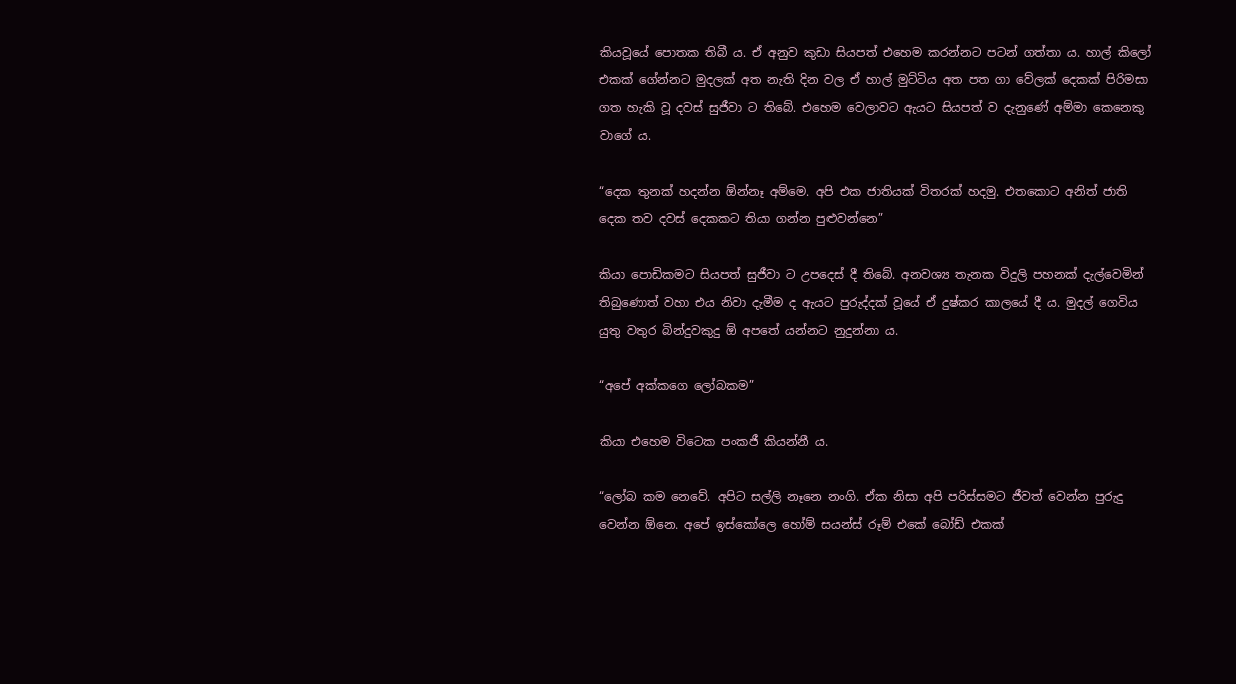කියවූයේ පොතක තිබී ය. ඒ අනුව කුඩා සියපත් එහෙම කරන්නට පටන් ගත්තා ය. හාල් කිලෝ එකක් ගේන්නට මුදලක් අත නැති දින වල ඒ හාල් මුට්ටිය අත පත ගා වේලක් දෙකක් පිරිමසා ගත හැකි වූ දවස් සුජීවා ට තිබේ. එහෙම වෙලාවට ඇයට සියපත් ව දැනුණේ අම්මා කෙනෙකු වාගේ ය.

“දෙක තුනක් හදන්න ඕන්නෑ අම්මෙ. අපි එක ජාතියක් විතරක් හදමු. එතකොට අනිත් ජාති දෙක තව දවස් දෙකකට තියා ගන්න පුළුවන්නෙ”

කියා පොඩිකමට සියපත් සුජීවා ට උපදෙස් දී තිබේ. අනවශ්‍ය තැනක විදුලි පහනක් දැල්වෙමින් තිබුණොත් වහා එය නිවා දැමීම ද ඇයට පුරුද්දක් වූයේ ඒ දුෂ්කර කාලයේ දී ය. මුදල් ගෙවිය යුතු වතුර බින්දුවකුදු ඕ අපතේ යන්නට නුදුන්නා ය.

“අපේ අක්කගෙ ලෝබකම”

කියා එහෙම විටෙක පංකජී කියන්නී ය.

“ලෝබ කම නෙවේ. අපිට සල්ලි නෑනෙ නංගි. ඒක නිසා අපි පරිස්සමට ජීවත් වෙන්න පුරුදු වෙන්න ඕනෙ. අපේ ඉස්කෝලෙ හෝම් සයන්ස් රූම් එකේ බෝඩ් එකක්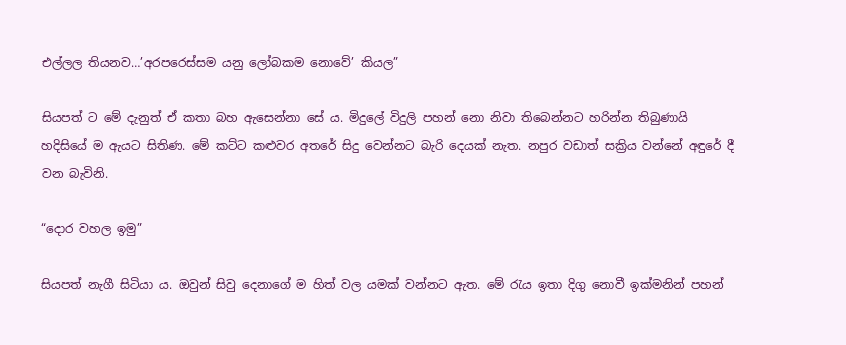එල්ලල තියනව…’අරපරෙස්සම යනු ලෝබකම නොවේ’ කියල”

සියපත් ට මේ දැනුත් ඒ කතා බහ ඇසෙන්නා සේ ය. මිදුලේ විදුලි පහන් නො නිවා තිබෙන්නට හරින්න තිබුණායි හදිසියේ ම ඇයට සිතිණ. මේ කට්ට කළුවර අතරේ සිදු වෙන්නට බැරි දෙයක් නැත. නපුර වඩාත් සක්‍රිය වන්නේ අඳුරේ දී වන බැවිනි.

“දොර වහල ඉමු”

සියපත් නැගී සිටියා ය. ඔවුන් සිවු දෙනාගේ ම හිත් වල යමක් වන්නට ඇත. මේ රැය ඉතා දිගු නොවී ඉක්මනින් පහන්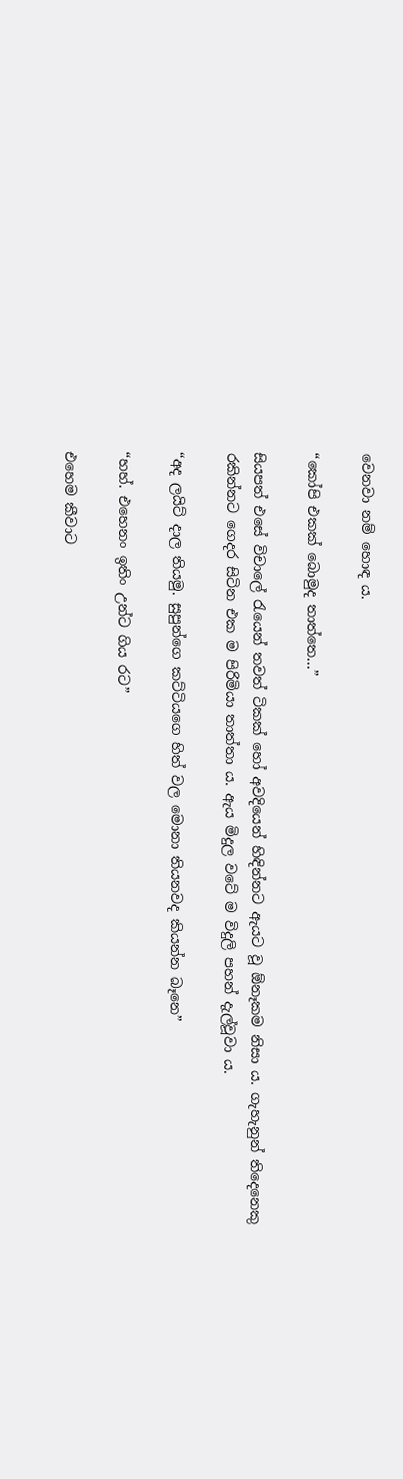වෙනවා නම් හොඳ ය.

“කෝපි එකක් බොමුද තාත්තෙ…”

සියපත් එසේ විචාලේ රැයෙන් තවත් ටිකක් හෝ අවදියෙන් හිඳින්නට ඇයට වූ ඕනෑකම නිසා ය. ගැහැනුන් තිදෙනෙකු රකින්නට ගෙදර සිටින එක ම පිරිමියා තාත්තා ය. ඇය මිදුල වටේ ම විදුලි පහන් දැල්වූවා ය.

“අද ලයිට් දාල තියමු. සුපුන්ගෙ කට්ටියගෙ හිත් වල මොනා තියනවද කියන්න බෑනෙ”

“හහ්. එහෙනං ඉතිං උන්ට ගිය රට”

එහෙම කීවාට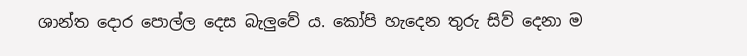ශාන්ත දොර පොල්ල දෙස බැලුවේ ය. කෝපි හැදෙන තුරු සිව් දෙනා ම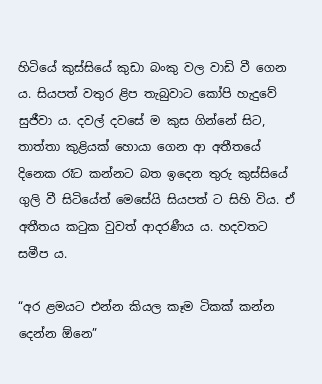හිටියේ කුස්සියේ කුඩා බංකු වල වාඩි වී ගෙන ය. සියපත් වතුර ළිප තැබුවාට කෝපි හැදුවේ සුජීවා ය. දවල් දවසේ ම කුස ගින්නේ සිට, තාත්තා කුළියක් හොයා ගෙන ආ අතීතයේ දිනෙක රෑට කන්නට බත ඉදෙන තුරු කුස්සියේ ගුලි වී සිටියේත් මෙසේයි සියපත් ට සිහි විය. ඒ අතීතය කටුක වුවත් ආදරණීය ය. හදවතට සමීප ය.

“අර ළමයට එන්න කියල කෑම ටිකක් කන්න දෙන්න ඕනෙ”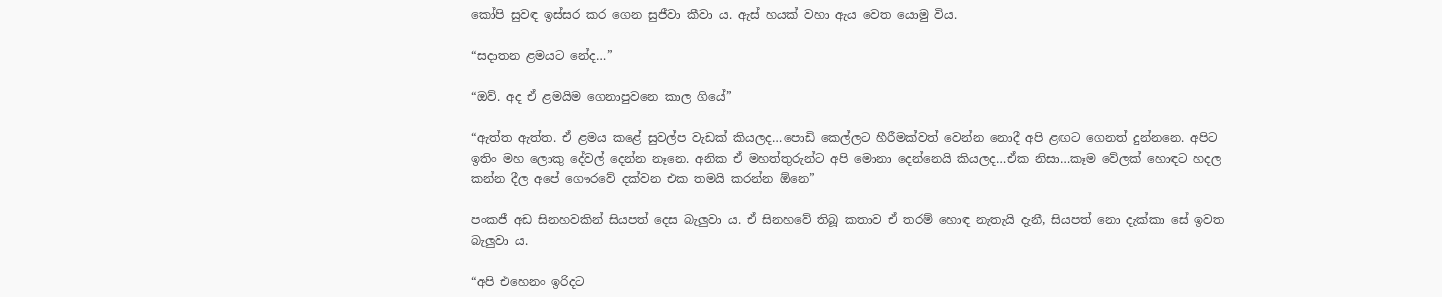කෝපි සුවඳ ඉස්සර කර ගෙන සුජීවා කීවා ය. ඇස් හයක් වහා ඇය වෙත යොමු විය.

“සදාතන ළමයට නේද…”

“ඔව්. අද ඒ ළමයිම ගෙනාපුවනෙ කාල ගියේ”

“ඇත්ත ඇත්ත. ඒ ළමය කළේ සුවල්ප වැඩක් කියලද…පොඩි කෙල්ලට හීරීමක්වත් වෙන්න නොදී අපි ළඟට ගෙනත් දුන්නනෙ. අපිට ඉතිං මහ ලොකු දේවල් දෙන්න නෑනෙ. අනික ඒ මහත්තුරුන්ට අපි මොනා දෙන්නෙයි කියලද…ඒක නිසා…කෑම වේලක් හොඳට හදල කන්න දීල අපේ ගෞරවේ දක්වන එක තමයි කරන්න ඕනෙ”

පංකජී අඩ සිනහවකින් සියපත් දෙස බැලුවා ය. ඒ සිනහවේ තිබූ කතාව ඒ තරම් හොඳ නැතැයි දැනී, සියපත් නො දැක්කා සේ ඉවත බැලුවා ය.

“අපි එහෙනං ඉරිදට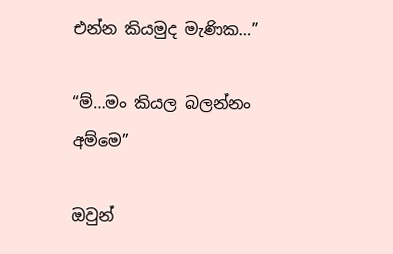එන්න කියමුද මැණික…”

“ම්…මං කියල බලන්නං අම්මෙ”

ඔවුන්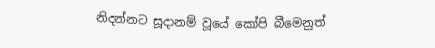නිදන්නට සූදානම් වූයේ කෝපි බීමෙනුත්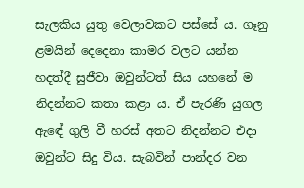සැලකිය යුතු වෙලාවකට පස්සේ ය. ගෑනු ළමයින් දෙදෙනා කාමර වලට යන්න හදත්දී සුජීවා ඔවුන්ටත් සිය යහනේ ම නිදන්නට කතා කළා ය. ඒ පැරණි යුගල ඇඳේ ගුලි වී හරස් අතට නිදන්නට එදා ඔවුන්ට සිදු විය. සැබවින් පාන්දර වන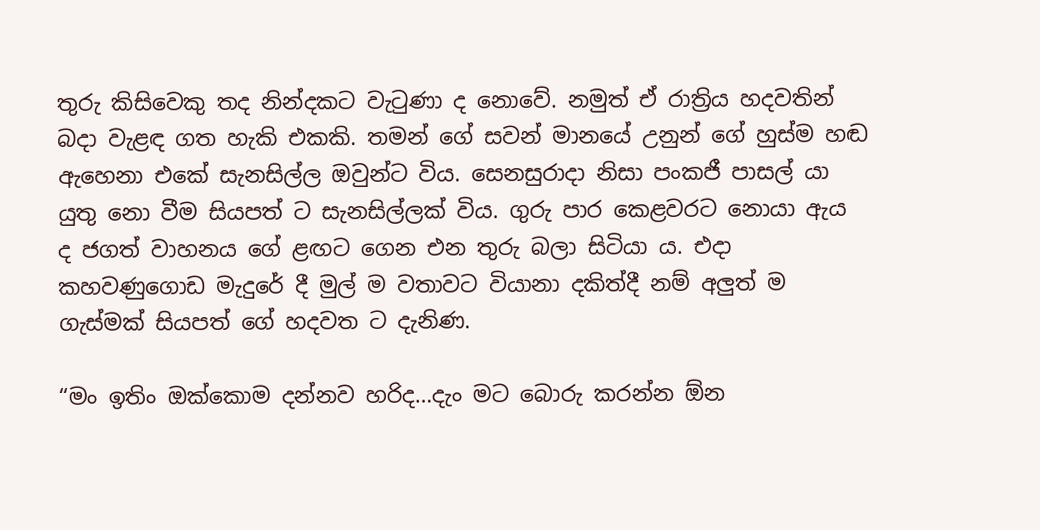තුරු කිසිවෙකු තද නින්දකට වැටුණා ද නොවේ. නමුත් ඒ රාත්‍රිය හදවතින් බදා වැළඳ ගත හැකි එකකි. තමන් ගේ සවන් මානයේ උනුන් ගේ හුස්ම හඬ ඇහෙනා එකේ සැනසිල්ල ඔවුන්ට විය. සෙනසුරාදා නිසා පංකජී පාසල් යා යුතු නො වීම සියපත් ට සැනසිල්ලක් විය. ගුරු පාර කෙළවරට නොයා ඇය ද ජගත් වාහනය ගේ ළඟට ගෙන එන තුරු බලා සිටියා ය. එදා කහවණුගොඩ මැදුරේ දී මුල් ම වතාවට වියානා දකිත්දී නම් අලුත් ම ගැස්මක් සියපත් ගේ හදවත ට දැනිණ.

“මං ඉතිං ඔක්කොම දන්නව හරිද…දැං මට බොරු කරන්න ඕන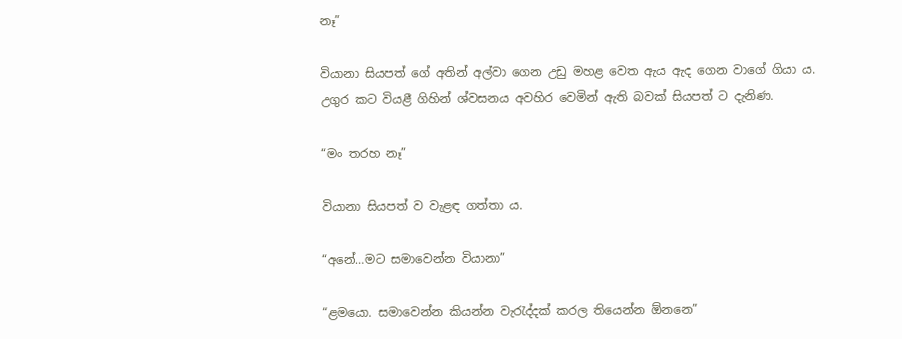නෑ”

වියානා සියපත් ගේ අතින් අල්වා ගෙන උඩු මහළ වෙත ඇය ඇද ගෙන වාගේ ගියා ය. උගුර කට වියළී ගිහින් ශ්වසනය අවහිර වෙමින් ඇති බවක් සියපත් ට දැනිණ.

“මං තරහ නෑ”

වියානා සියපත් ව වැළඳ ගත්තා ය.

“අනේ…මට සමාවෙන්න වියානා”

“ළමයො. සමාවෙන්න කියන්න වැරැද්දක් කරල තියෙන්න ඕනනෙ”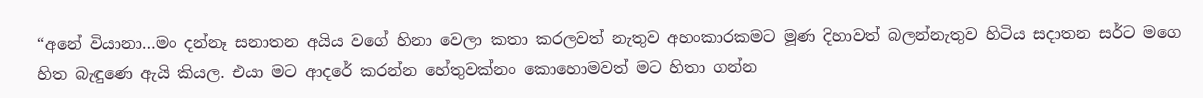“අනේ වියානා…මං දන්නෑ සනාතන අයිය වගේ හිනා වෙලා කතා කරලවත් නැතුව අහංකාරකමට මූණ දිහාවත් බලන්නැතුව හිටිය සදාතන සර්ට මගෙ හිත බැඳුණෙ ඇයි කියල. එයා මට ආදරේ කරන්න හේතුවක්නං කොහොමවත් මට හිතා ගන්න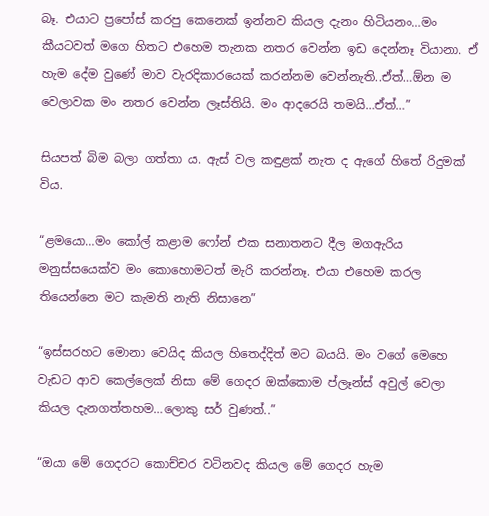බෑ. එයාට ප්‍රපෝස් කරපු කෙනෙක් ඉන්නව කියල දැනං හිටියනං…මං කීයටවත් මගෙ හිතට එහෙම තැනක නතර වෙන්න ඉඩ දෙන්නෑ වියානා. ඒ හැම දේම වුණේ මාව වැරදිකාරයෙක් කරන්නම වෙන්නැති..ඒත්…ඕන ම වෙලාවක මං නතර වෙන්න ලෑස්තියි. මං ආදරෙයි තමයි…ඒත්…”

සියපත් බිම බලා ගත්තා ය. ඇස් වල කඳුළක් නැත ද ඇගේ හිතේ රිදුමක් විය.

“ළමයො…මං කෝල් කළාම ෆෝන් එක සනාතනට දීල මගඇරිය මනුස්සයෙක්ව මං කොහොමටත් මැරි කරන්නෑ. එයා එහෙම කරල තියෙන්නෙ මට කැමති නැති නිසානෙ”

“ඉස්සරහට මොනා වෙයිද කියල හිතෙද්දිත් මට බයයි. මං වගේ මෙහෙ වැඩට ආව කෙල්ලෙක් නිසා මේ ගෙදර ඔක්කොම ප්ලෑන්ස් අවුල් වෙලා කියල දැනගත්තහම…ලොකු සර් වුණත්..”

“ඔයා මේ ගෙදරට කොච්චර වටිනවද කියල මේ ගෙදර හැම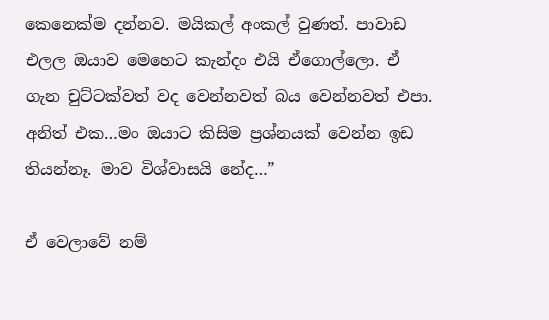කෙනෙක්ම දන්නව. මයිකල් අංකල් වුණත්. පාවාඩ එලල ඔයාව මෙහෙට කැන්දං එයි ඒගොල්ලො. ඒ ගැන චුට්ටක්වත් වද වෙන්නවත් බය වෙන්නවත් එපා. අනිත් එක…මං ඔයාට කිසිම ප්‍රශ්නයක් වෙන්න ඉඩ තියන්නෑ. මාව විශ්වාසයි නේද…”

ඒ වෙලාවේ නම්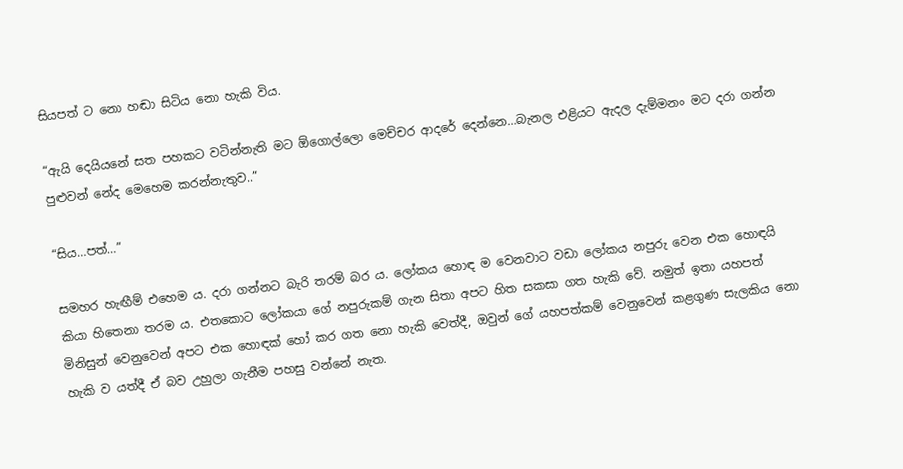සියපත් ට නො හඬා සිටිය නො හැකි විය.

“ඇයි දෙයියනේ සත පහකට වටින්නැති මට ඕගොල්ලො මෙච්චර ආදරේ දෙන්නෙ…බැනල එළියට ඇදල දැම්මනං මට දරා ගන්න පුළුවන් නේද මෙහෙම කරන්නැතුව..”

“සිය…පත්…”

සමහර හැඟීම් එහෙම ය. දරා ගන්නට බැරි තරම් බර ය. ලෝකය හොඳ ම වෙනවාට වඩා ලෝකය නපුරු වෙන එක හොඳයි කියා හිතෙනා තරම ය. එතකොට ලෝකයා ගේ නපුරුකම් ගැන සිතා අපට හිත සකසා ගත හැකි වේ. නමුත් ඉතා යහපත් මිනිසුන් වෙනුවෙන් අපට එක හොඳක් හෝ කර ගත නො හැකි වෙත්දී, ඔවුන් ගේ යහපත්කම් වෙනුවෙන් කළගුණ සැලකිය නො හැකි ව යත්දී ඒ බව උහුලා ගැනීම පහසු වන්නේ නැත.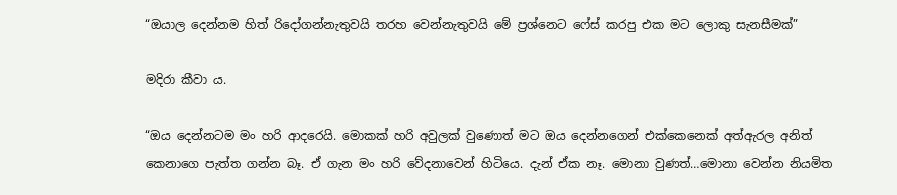“ඔයාල දෙන්නම හිත් රිදෝගන්නැතුවයි තරහ වෙන්නැතුවයි මේ ප්‍රශ්නෙට ෆේස් කරපු එක මට ලොකු සැනසීමක්”

මදිරා කීවා ය.

“ඔය දෙන්නටම මං හරි ආදරෙයි. මොකක් හරි අවුලක් වුණොත් මට ඔය දෙන්නගෙන් එක්කෙනෙක් අත්ඇරල අනිත් කෙනාගෙ පැත්ත ගන්න බෑ. ඒ ගැන මං හරි වේදනාවෙන් හිටියෙ. දැන් ඒක නෑ. මොනා වුණත්…මොනා වෙන්න නියමිත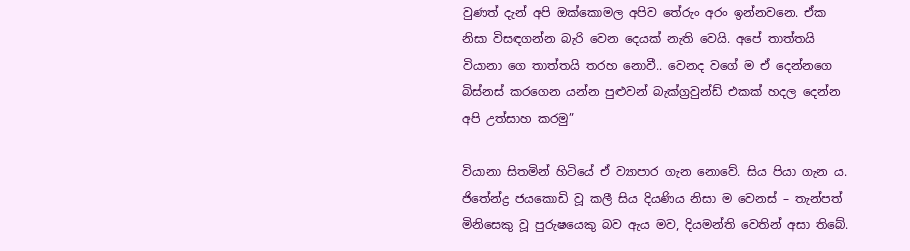වුණත් දැන් අපි ඔක්කොමල අපිව තේරුං අරං ඉන්නවනෙ. ඒක නිසා විසඳගන්න බැරි වෙන දෙයක් නැති වෙයි. අපේ තාත්තයි වියානා ගෙ තාත්තයි තරහ නොවී.. වෙනද වගේ ම ඒ දෙන්නගෙ බිස්නස් කරගෙන යන්න පුළුවන් බැක්ග්‍රවුන්ඩ් එකක් හදල දෙන්න අපි උත්සාහ කරමු”

වියානා සිතමින් හිටියේ ඒ ව්‍යාපාර ගැන නොවේ. සිය පියා ගැන ය. ජිතේන්ද්‍ර ජයකොඩි වූ කලී සිය දියණිය නිසා ම වෙනස් – තැන්පත් මිනිසෙකු වූ පුරුෂයෙකු බව ඇය මව, දියමන්ති වෙතින් අසා තිබේ.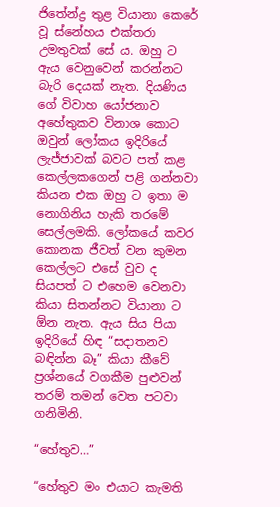ජිතේන්ද්‍ර තුළ වියානා කෙරේ වූ ස්නේහය එක්තරා උමතුවක් සේ ය. ඔහු ට ඇය වෙනුවෙන් කරන්නට බැරි දෙයක් නැත. දියණිය ගේ විවාහ යෝජනාව අහේතුකව විනාශ කොට ඔවුන් ලෝකය ඉදිරියේ ලැජ්ජාවක් බවට පත් කළ කෙල්ලකගෙන් පළි ගන්නවා කියන එක ඔහු ට ඉතා ම නොගිනිය හැකි තරමේ සෙල්ලමකි. ලෝකයේ කවර කොනක ජීවත් වන කුමන කෙල්ලට එසේ වුව ද සියපත් ට එහෙම වෙනවා කියා සිතන්නට වියානා ට ඕන නැත. ඇය සිය පියා ඉදිරියේ හිඳ “සදාතනව බඳින්න බෑ” කියා කීවේ ප්‍රශ්නයේ වගකීම පුළුවන් තරම් තමන් වෙත පටවා ගනිමිනි.

“හේතුව…”

“හේතුව මං එයාට කැමති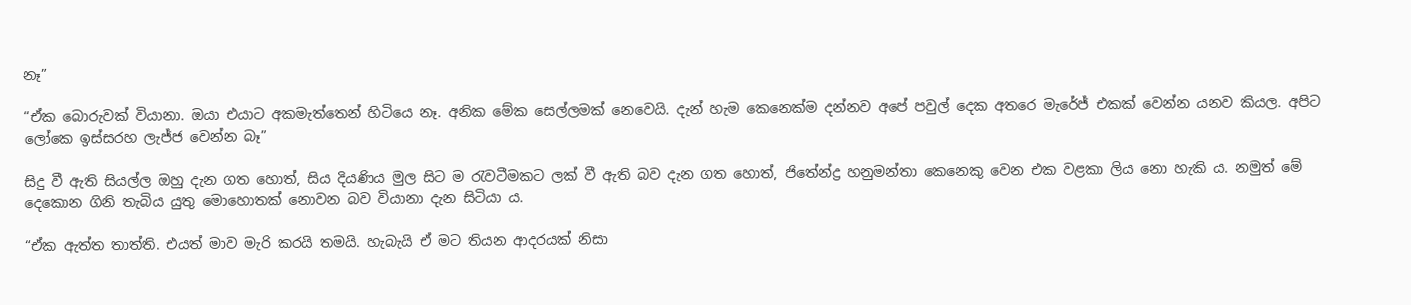නෑ”

“ඒක බොරුවක් වියානා. ඔයා එයාට අකමැත්තෙන් හිටියෙ නෑ. අනික මේක සෙල්ලමක් නෙවෙයි. දැන් හැම කෙනෙක්ම දන්නව අපේ පවුල් දෙක අතරෙ මැරේජ් එකක් වෙන්න යනව කියල. අපිට ලෝකෙ ඉස්සරහ ලැජ්ජ වෙන්න බෑ”

සිදු වී ඇති සියල්ල ඔහු දැන ගත හොත්, සිය දියණිය මුල සිට ම රැවටීමකට ලක් වී ඇති බව දැන ගත හොත්, ජිතේන්ද්‍ර හනුමන්තා කෙනෙකු වෙන එක වළකා ලිය නො හැකි ය. නමුත් මේ දෙකොන ගිනි තැබිය යුතු මොහොතක් නොවන බව වියානා දැන සිටියා ය.

“ඒක ඇත්ත තාත්ති. එයත් මාව මැරි කරයි තමයි. හැබැයි ඒ මට තියන ආදරයක් නිසා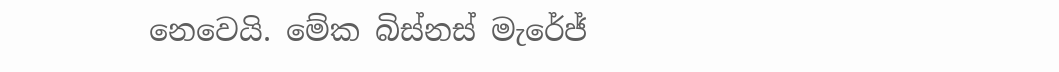නෙවෙයි. මේක බිස්නස් මැරේජ්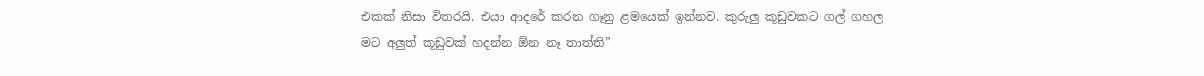එකක් නිසා විතරයි. එයා ආදරේ කරන ගෑනු ළමයෙක් ඉන්නව. කුරුලු කූඩුවකට ගල් ගහල මට අලුත් කූඩුවක් හදන්න ඕන නෑ තාත්ති”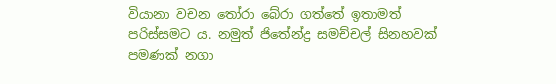වියානා වචන තෝරා බේරා ගත්තේ ඉතාමත් පරිස්සමට ය. නමුත් ජිතේන්ද්‍ර සමච්චල් සිනහවක් පමණක් නගා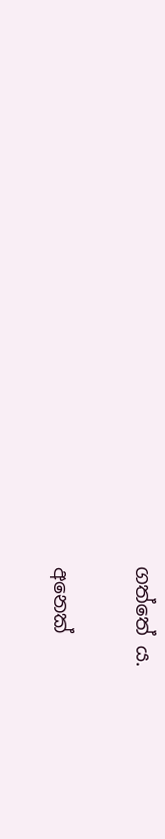ගත්තේ ය.

අනෙක්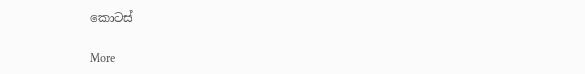කොටස්

More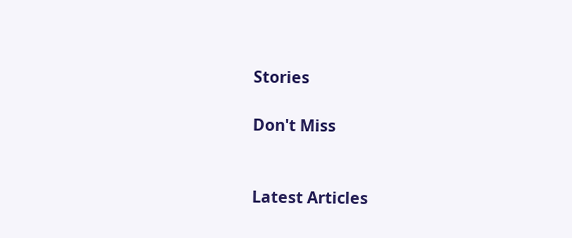Stories

Don't Miss


Latest Articles